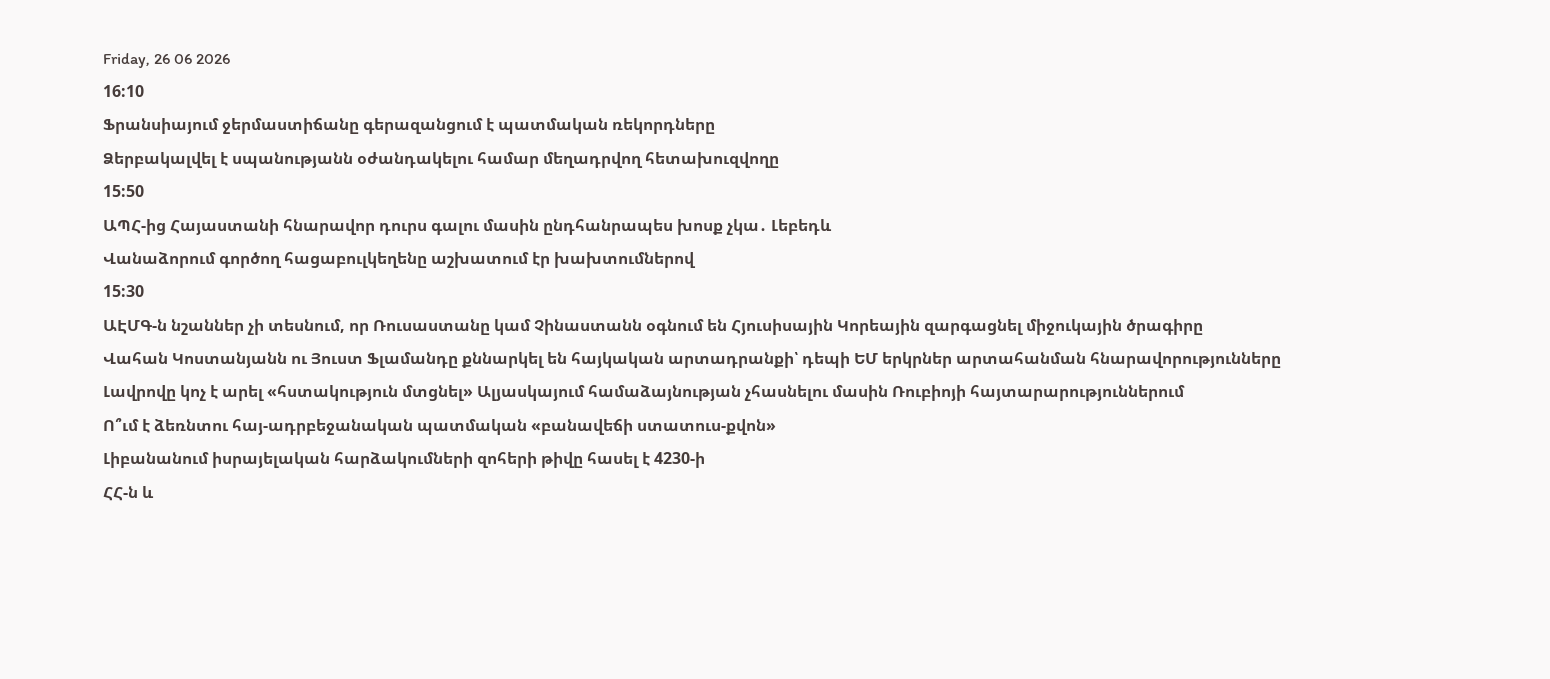Friday, 26 06 2026
16:10
Ֆրանսիայում ջերմաստիճանը գերազանցում է պատմական ռեկորդները
Ձերբակալվել է սպանությանն օժանդակելու համար մեղադրվող հետախուզվողը
15:50
ԱՊՀ-ից Հայաստանի հնարավոր դուրս գալու մասին ընդհանրապես խոսք չկա․ Լեբեդև
Վանաձորում գործող հացաբուլկեղենը աշխատում էր խախտումներով
15:30
ԱԷՄԳ-ն նշաններ չի տեսնում, որ Ռուսաստանը կամ Չինաստանն օգնում են Հյուսիսային Կորեային զարգացնել միջուկային ծրագիրը
Վահան Կոստանյանն ու Յուստ Ֆլամանդը քննարկել են հայկական արտադրանքի՝ դեպի ԵՄ երկրներ արտահանման հնարավորությունները
Լավրովը կոչ է արել «հստակություն մտցնել» Ալյասկայում համաձայնության չհասնելու մասին Ռուբիոյի հայտարարություններում
Ո՞ւմ է ձեռնտու հայ-ադրբեջանական պատմական «բանավեճի ստատուս-քվոն»
Լիբանանում իսրայելական հարձակումների զոհերի թիվը հասել է 4230-ի
ՀՀ-ն և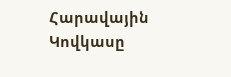Հարավային Կովկասը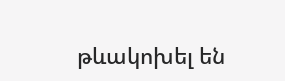թևակոխել են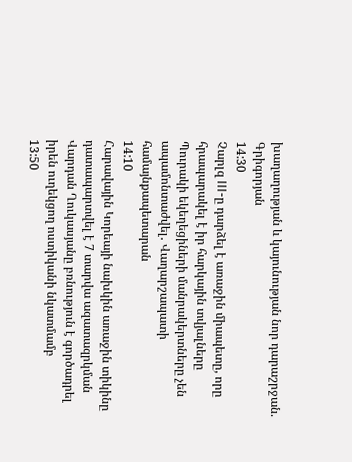խաղաղության և կայունության նոր դարաշրջան. Գրիգորյան
14:30
Չարլզ III-ը դարձել է առաջին միապետը, որը հրապարակել է իր հարկային տվյալները
Պուրակի եկեղեցիների մանրակերտները չեն ապամոնտաժվել․ Վաղարշապատի համայնքապետարան
14:10
Հարավային Կորեայի նախկին առաջին տիկինը դատապարտվել է 7 տարվա ազատազրկման
Վարդան Ղուկասյանը բռնություն է գործադրել իրեն ուղեկցող ոստիկանի նկատմամբ
13:50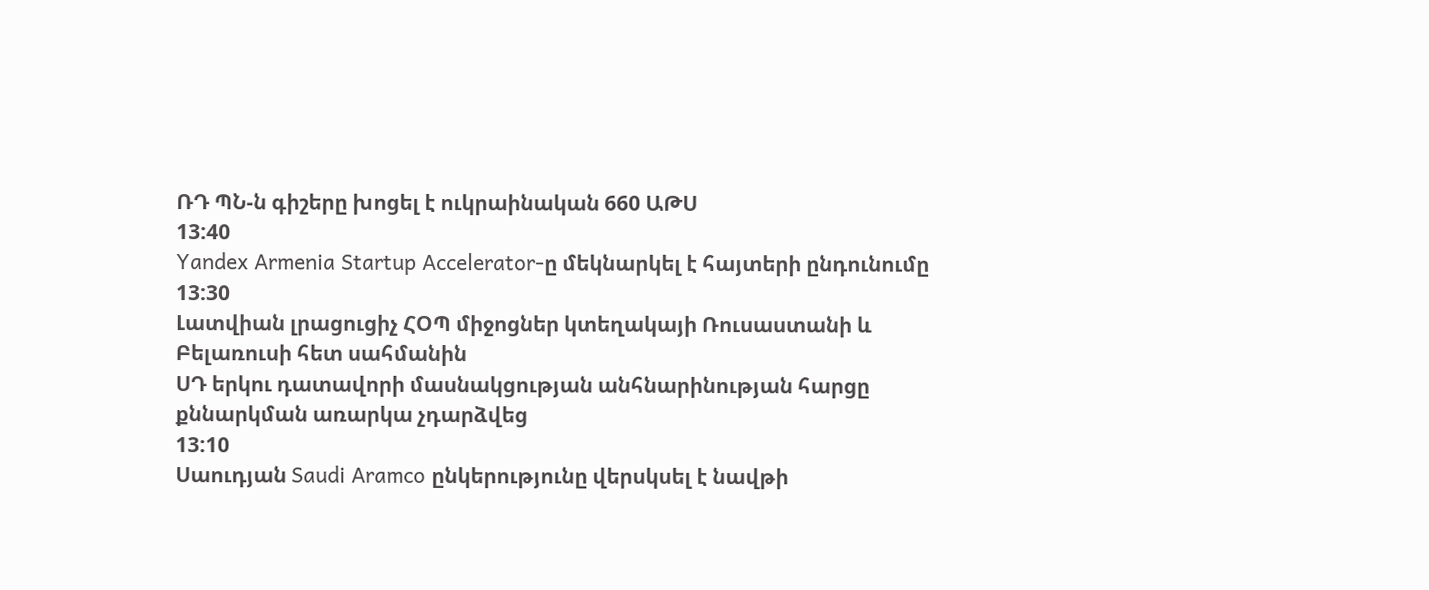ՌԴ ՊՆ-ն գիշերը խոցել է ուկրաինական 660 ԱԹՍ
13:40
Yandex Armenia Startup Accelerator-ը մեկնարկել է հայտերի ընդունումը
13:30
Լատվիան լրացուցիչ ՀՕՊ միջոցներ կտեղակայի Ռուսաստանի և Բելառուսի հետ սահմանին
ՍԴ երկու դատավորի մասնակցության անհնարինության հարցը քննարկման առարկա չդարձվեց
13:10
Սաուդյան Saudi Aramco ընկերությունը վերսկսել է նավթի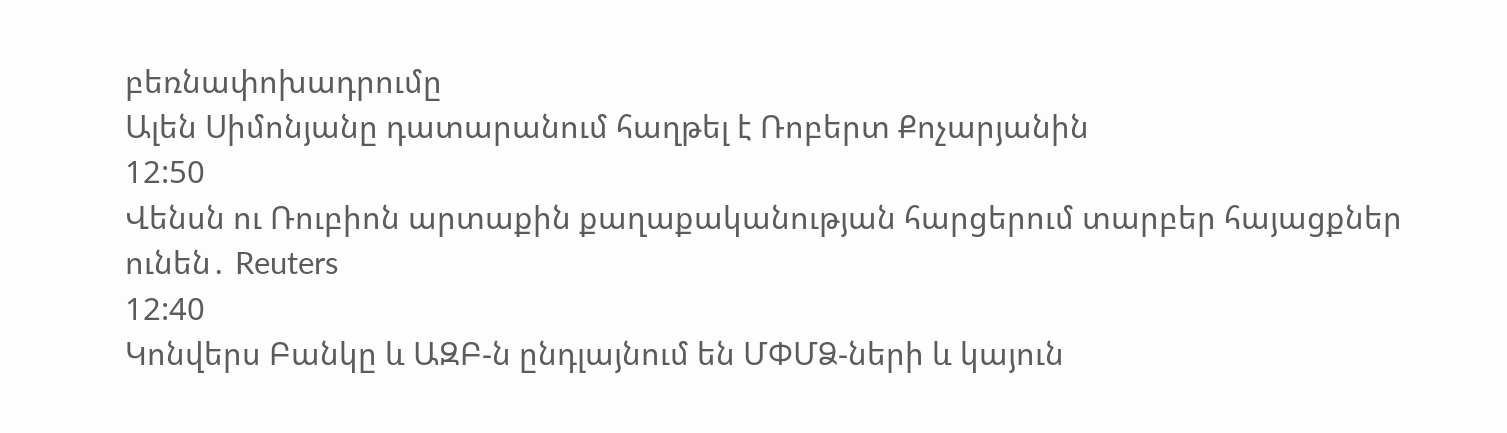բեռնափոխադրումը
Ալեն Սիմոնյանը դատարանում հաղթել է Ռոբերտ Քոչարյանին
12:50
Վենսն ու Ռուբիոն արտաքին քաղաքականության հարցերում տարբեր հայացքներ ունեն․ Reuters
12:40
Կոնվերս Բանկը և ԱԶԲ-ն ընդլայնում են ՄՓՄՁ-ների և կայուն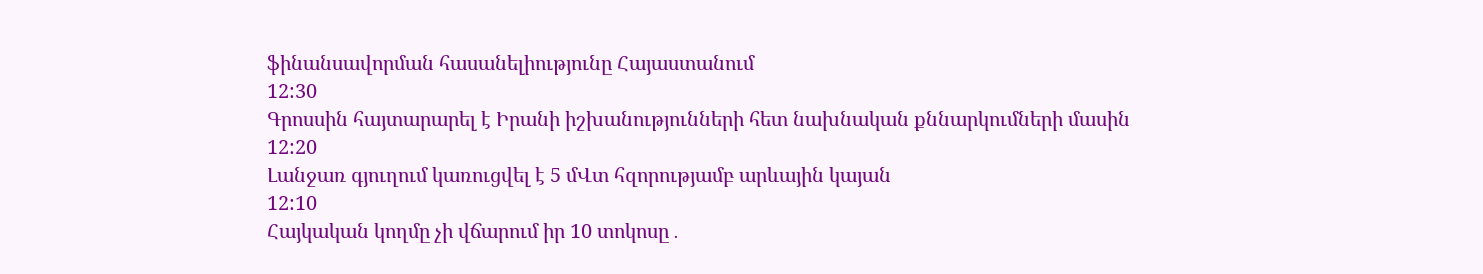ֆինանսավորման հասանելիությունը Հայաստանում
12:30
Գրոսսին հայտարարել է Իրանի իշխանությունների հետ նախնական քննարկումների մասին
12:20
Լանջառ գյուղում կառուցվել է 5 մՎտ հզորությամբ արևային կայան
12:10
Հայկական կողմը չի վճարում իր 10 տոկոսը․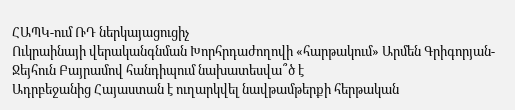ՀԱՊԿ-ում ՌԴ ներկայացուցիչ
Ուկրաինայի վերականգնման Խորհրդաժողովի «հարթակում» Արմեն Գրիգորյան-Ջեյհուն Բայրամով հանդիպում նախատեսվա՞ծ է
Ադրբեջանից Հայաստան է ուղարկվել նավթամթերքի հերթական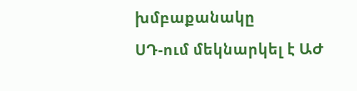խմբաքանակը
ՍԴ-ում մեկնարկել է ԱԺ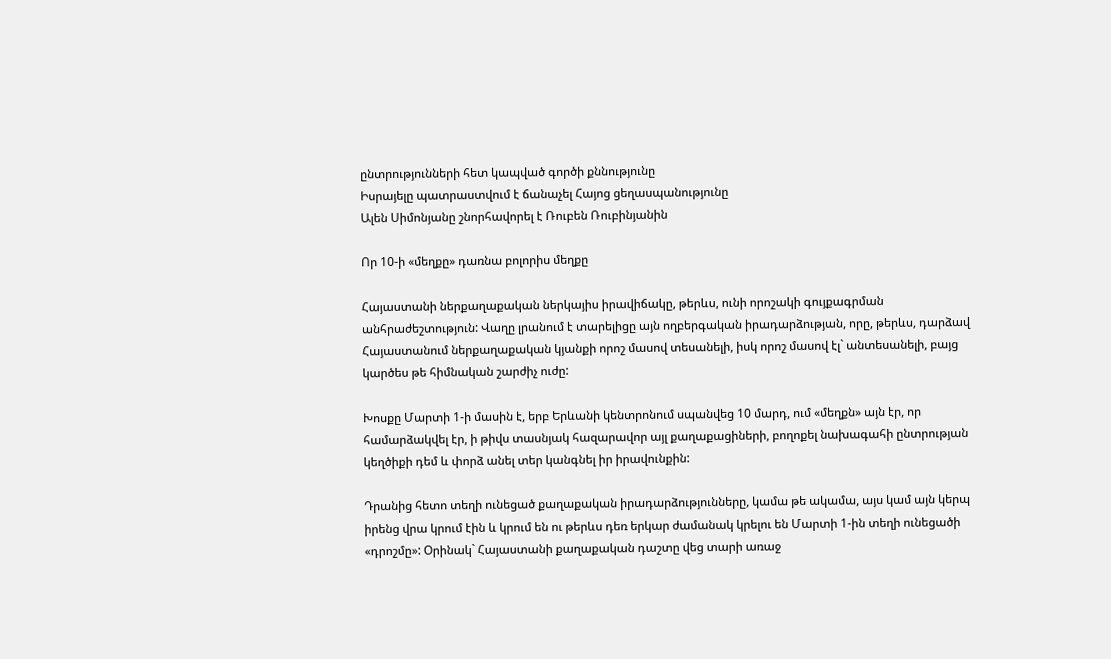ընտրությունների հետ կապված գործի քննությունը
Իսրայելը պատրաստվում է ճանաչել Հայոց ցեղասպանությունը
Ալեն Սիմոնյանը շնորհավորել է Ռուբեն Ռուբինյանին

Որ 10-ի «մեղքը» դառնա բոլորիս մեղքը

Հայաստանի ներքաղաքական ներկայիս իրավիճակը, թերևս, ունի որոշակի գույքագրման անհրաժեշտություն: Վաղը լրանում է տարելիցը այն ողբերգական իրադարձության, որը, թերևս, դարձավ Հայաստանում ներքաղաքական կյանքի որոշ մասով տեսանելի, իսկ որոշ մասով էլ` անտեսանելի, բայց կարծես թե հիմնական շարժիչ ուժը:

Խոսքը Մարտի 1-ի մասին է, երբ Երևանի կենտրոնում սպանվեց 10 մարդ, ում «մեղքն» այն էր, որ համարձակվել էր, ի թիվս տասնյակ հազարավոր այլ քաղաքացիների, բողոքել նախագահի ընտրության կեղծիքի դեմ և փորձ անել տեր կանգնել իր իրավունքին:

Դրանից հետո տեղի ունեցած քաղաքական իրադարձությունները, կամա թե ակամա, այս կամ այն կերպ իրենց վրա կրում էին և կրում են ու թերևս դեռ երկար ժամանակ կրելու են Մարտի 1-ին տեղի ունեցածի «դրոշմը»: Օրինակ` Հայաստանի քաղաքական դաշտը վեց տարի առաջ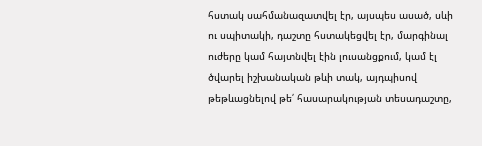հստակ սահմանազատվել էր, այսպես ասած, սևի ու սպիտակի, դաշտը հստակեցվել էր, մարգինալ ուժերը կամ հայտնվել էին լուսանցքում, կամ էլ ծվարել իշխանական թևի տակ, այդպիսով թեթևացնելով թե՛ հասարակության տեսադաշտը,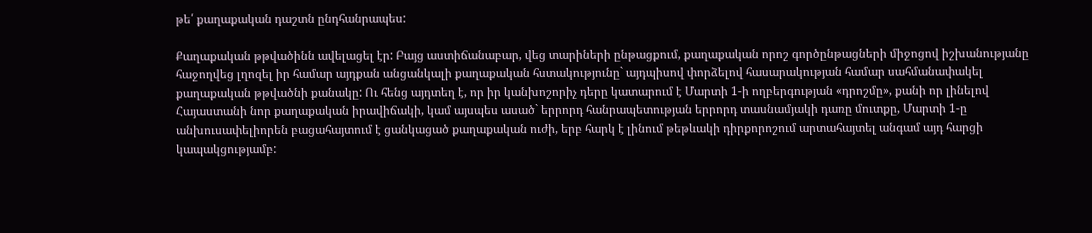թե՛ քաղաքական դաշտն ընդհանրապես:

Քաղաքական թթվածինն ավելացել էր: Բայց աստիճանաբար, վեց տարիների ընթացքում, քաղաքական որոշ գործընթացների միջոցով իշխանությանը հաջողվեց լղոզել իր համար այդքան անցանկալի քաղաքական հստակությունը` այդպիսով փորձելով հասարակության համար սահմանափակել քաղաքական թթվածնի քանակը: Ու հենց այդտեղ է, որ իր կանխոշորիչ դերը կատարում է Մարտի 1-ի ողբերգության «դրոշմը», քանի որ լինելով Հայաստանի նոր քաղաքական իրավիճակի, կամ այսպես ասած` երրորդ հանրապետության երրորդ տասնամյակի դառը մուտքը, Մարտի 1-ը անխուսափելիորեն բացահայտում է ցանկացած քաղաքական ուժի, երբ հարկ է լինում թեթևակի դիրքորոշում արտահայտել անգամ այդ հարցի կապակցությամբ: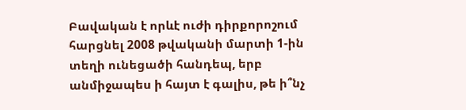Բավական է որևէ ուժի դիրքորոշում հարցնել 2008 թվականի մարտի 1-ին տեղի ունեցածի հանդեպ, երբ անմիջապես ի հայտ է գալիս, թե ի՞նչ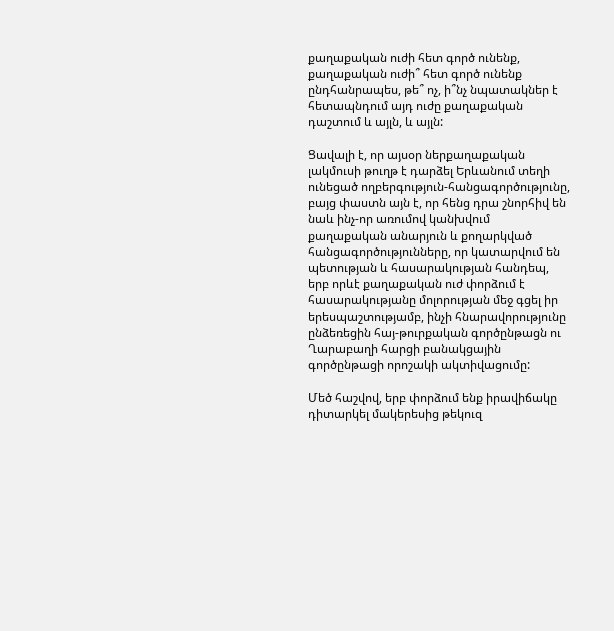քաղաքական ուժի հետ գործ ունենք, քաղաքական ուժի՞ հետ գործ ունենք ընդհանրապես, թե՞ ոչ, ի՞նչ նպատակներ է հետապնդում այդ ուժը քաղաքական դաշտում և այլն, և այլն:

Ցավալի է, որ այսօր ներքաղաքական լակմուսի թուղթ է դարձել Երևանում տեղի ունեցած ողբերգություն-հանցագործությունը, բայց փաստն այն է, որ հենց դրա շնորհիվ են նաև ինչ-որ առումով կանխվում քաղաքական անարյուն և քողարկված հանցագործությունները, որ կատարվում են պետության և հասարակության հանդեպ, երբ որևէ քաղաքական ուժ փորձում է հասարակությանը մոլորության մեջ գցել իր երեսպաշտությամբ, ինչի հնարավորությունը ընձեռեցին հայ-թուրքական գործընթացն ու Ղարաբաղի հարցի բանակցային գործընթացի որոշակի ակտիվացումը:

Մեծ հաշվով, երբ փորձում ենք իրավիճակը դիտարկել մակերեսից թեկուզ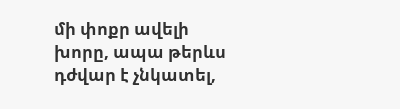մի փոքր ավելի խորը, ապա թերևս դժվար է չնկատել,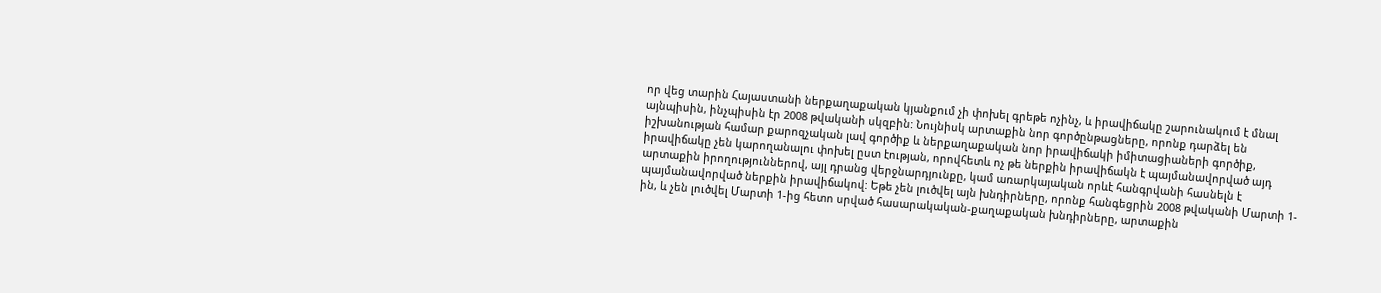որ վեց տարին Հայաստանի ներքաղաքական կյանքում չի փոխել գրեթե ոչինչ, և իրավիճակը շարունակում է մնալ այնպիսին, ինչպիսին էր 2008 թվականի սկզբին: Նույնիսկ արտաքին նոր գործընթացները, որոնք դարձել են իշխանության համար քարոզչական լավ գործիք և ներքաղաքական նոր իրավիճակի իմիտացիաների գործիք, իրավիճակը չեն կարողանալու փոխել ըստ էության, որովհետև ոչ թե ներքին իրավիճակն է պայմանավորված այդ արտաքին իրողություններով, այլ դրանց վերջնարդյունքը, կամ առարկայական որևէ հանգրվանի հասնելն է պայմանավորված ներքին իրավիճակով: Եթե չեն լուծվել այն խնդիրները, որոնք հանգեցրին 2008 թվականի Մարտի 1-ին, և չեն լուծվել Մարտի 1-ից հետո սրված հասարակական-քաղաքական խնդիրները, արտաքին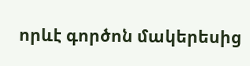որևէ գործոն մակերեսից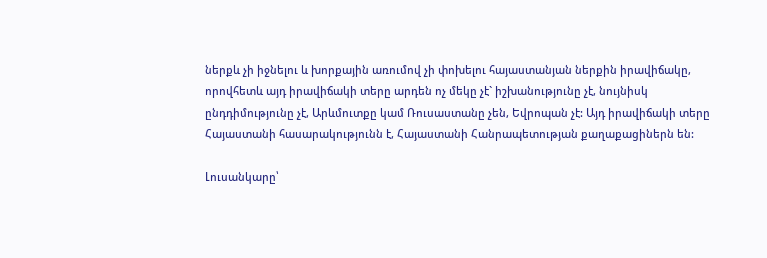ներքև չի իջնելու և խորքային առումով չի փոխելու հայաստանյան ներքին իրավիճակը, որովհետև այդ իրավիճակի տերը արդեն ոչ մեկը չէ` իշխանությունը չէ, նույնիսկ ընդդիմությունը չէ, Արևմուտքը կամ Ռուսաստանը չեն, Եվրոպան չէ: Այդ իրավիճակի տերը Հայաստանի հասարակությունն է, Հայաստանի Հանրապետության քաղաքացիներն են:

Լուսանկարը՝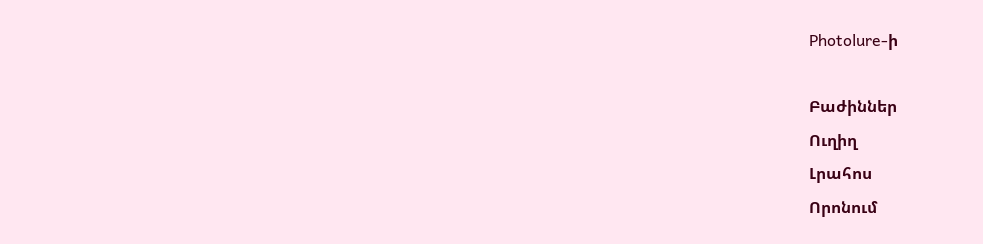Photolure-ի

Բաժիններ
Ուղիղ
Լրահոս
Որոնում